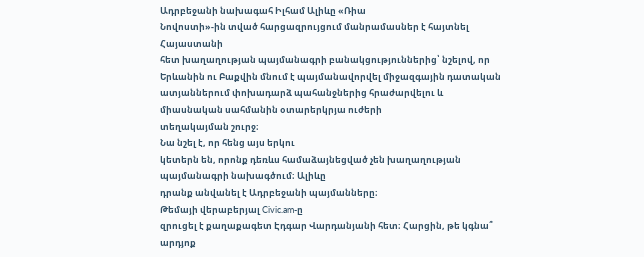Ադրբեջանի նախագահ Իլհամ Ալիևը «Ռիա
Նովոստի»-ին տված հարցազրույցում մանրամասներ է հայտնել Հայաստանի
հետ խաղաղության պայմանագրի բանակցություններից՝ նշելով, որ Երևանին ու Բաքվին մնում է պայմանավորվել միջազգային դատական
ատյաններում փոխադարձ պահանջներից հրաժարվելու և միասնական սահմանին օտարերկրյա ուժերի
տեղակայման շուրջ։
Նա նշել է, որ հենց այս երկու
կետերն են, որոնք դեռևս համաձայնեցված չեն խաղաղության պայմանագրի նախագծում։ Ալիևը
դրանք անվանել է Ադրբեջանի պայմանները։
Թեմայի վերաբերյալ Civic.am-ը
զրուցել է քաղաքագետ Էդգար Վարդանյանի հետ։ Հարցին, թե կգնա՞ արդյոք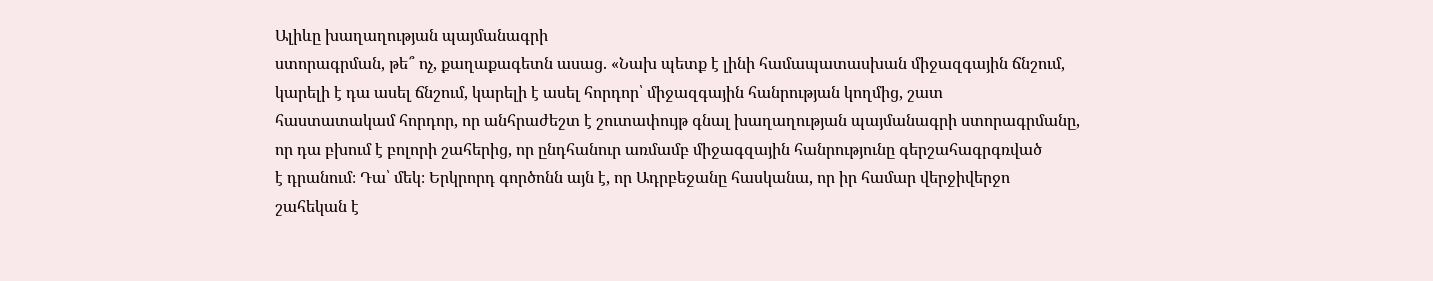Ալիևը խաղաղության պայմանագրի
ստորագրման, թե՞ ոչ, քաղաքագետն ասաց. «Նախ պետք է լինի համապատասխան միջազգային ճնշում,
կարելի է դա ասել ճնշում, կարելի է ասել հորդոր՝ միջազգային հանրության կողմից, շատ
հաստատակամ հորդոր, որ անհրաժեշտ է շուտափույթ գնալ խաղաղության պայմանագրի ստորագրմանը,
որ դա բխում է բոլորի շահերից, որ ընդհանուր առմամբ միջագզային հանրությունը գերշահագրգռված
է դրանում։ Դա՝ մեկ։ Երկրորդ գործոնն այն է, որ Ադրբեջանը հասկանա, որ իր համար վերջիվերջո
շահեկան է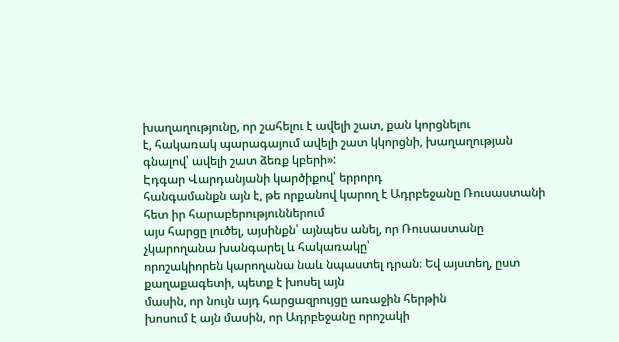խաղաղությունը, որ շահելու է ավելի շատ, քան կորցնելու
է, հակառակ պարագայում ավելի շատ կկորցնի, խաղաղության գնալով՝ ավելի շատ ձեռք կբերի»:
Էդգար Վարդանյանի կարծիքով՝ երրորդ
հանգամանքն այն է, թե որքանով կարող է Ադրբեջանը Ռուսաստանի հետ իր հարաբերություններում
այս հարցը լուծել, այսինքն՝ այնպես անել, որ Ռուսաստանը չկարողանա խանգարել և հակառակը՝
որոշակիորեն կարողանա նաև նպաստել դրան։ Եվ այստեղ, ըստ քաղաքագետի, պետք է խոսել այն
մասին, որ նույն այդ հարցազրույցը առաջին հերթին
խոսում է այն մասին, որ Ադրբեջանը որոշակի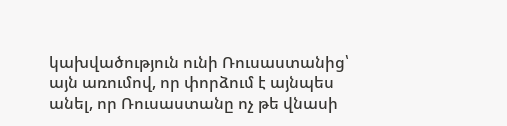կախվածություն ունի Ռուսաստանից՝
այն առումով, որ փորձում է այնպես անել, որ Ռուսաստանը ոչ թե վնասի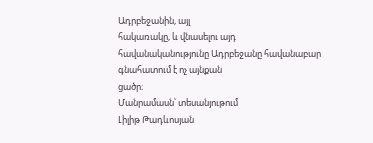Ադրբեջանին, այլ
հակառակը, և վնասելու այդ հավանականությունը Ադրբեջանը հավանաբար գնահատում է ոչ այնքան
ցածր։
Մանրամասն՝ տեսանյութում
Լիլիթ Թադևոսյան